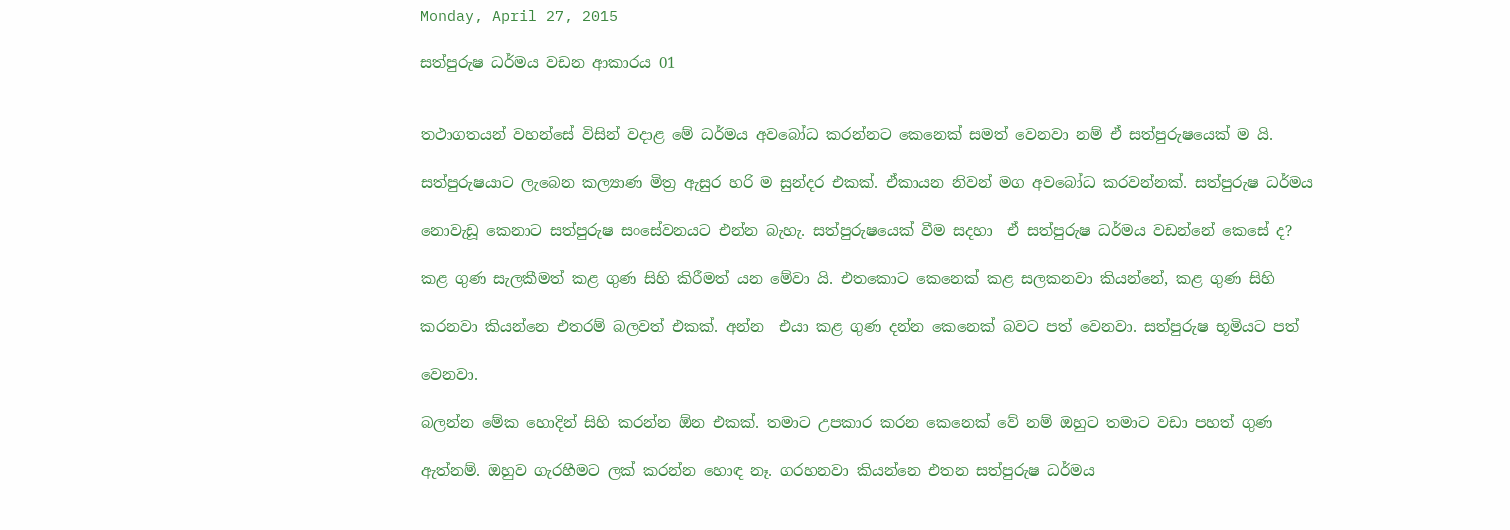Monday, April 27, 2015

සත්පුරුෂ ධර්මය වඩන ආකාරය 01


තථාගතයන් වහන්සේ විසින් වදාළ මේ ධර්මය අවබෝධ කරන්නට කෙනෙක් සමත් වෙනවා නම් ඒ සත්පුරුෂයෙක් ම යි.

සත්පුරුෂයාට ලැබෙන කල්‍යාණ මිත්‍ර ඇසුර හරි ම සුන්දර එකක්. ඒකායන නිවන් මග අවබෝධ කරවන්නක්. සත්පුරුෂ ධර්මය

නොවැඩූ කෙනාට සත්පුරුෂ සංසේවනයට එන්න බැහැ. සත්පුරුෂයෙක් වීම සදහා  ඒ සත්පුරුෂ ධර්මය වඩන්නේ කෙසේ ද?

කළ ගුණ සැලකීමත් කළ ගුණ සිහි කිරීමත් යන මේවා යි. එතකොට කෙනෙක් කළ සලකනවා කියන්නේ, කළ ගුණ සිහි

කරනවා කියන්නෙ එතරම් බලවත් එකක්. අන්න  එයා කළ ගුණ දන්න කෙනෙක් බවට පත් වෙනවා. සත්පුරුෂ භූමියට පත්

වෙනවා.

බලන්න මේක හොදින් සිහි කරන්න ඕන එකක්. තමාට උපකාර කරන කෙනෙක් වේ නම් ඔහුට තමාට වඩා පහත් ගුණ

ඇත්නම්. ඔහුව ගැරහීමට ලක් කරන්න හොඳ නෑ. ගරහනවා කියන්නෙ එතන සත්පුරුෂ ධර්මය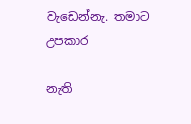වැඩෙන්නැ. තමාට උපකාර

නැති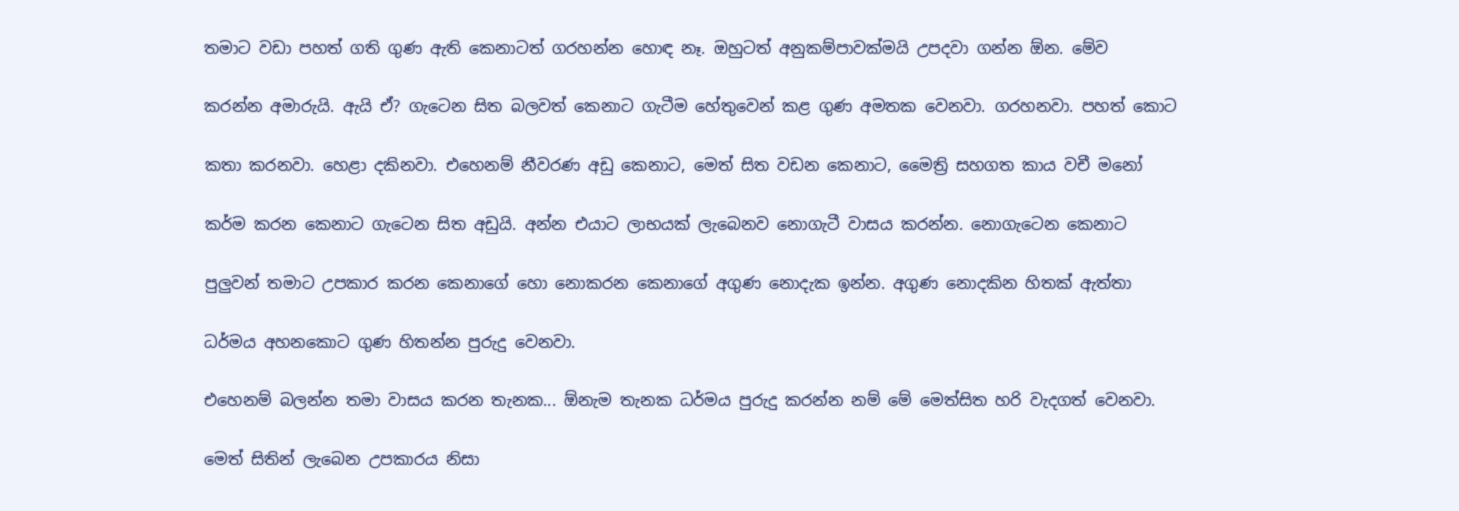තමාට වඩා පහත් ගති ගුණ ඇති කෙනාටත් ගරහන්න හොඳ නෑ. ඔහුටත් අනුකම්පාවක්මයි උපදවා ගන්න ඕන. මේව

කරන්න අමාරුයි. ඇයි ඒ? ගැටෙන සිත බලවත් කෙනාට ගැටීම හේතුවෙන් කළ ගුණ අමතක වෙනවා. ගරහනවා. පහත් කොට

කතා කරනවා. හෙළා දකිනවා. එහෙනම් නීවරණ අඩු කෙනාට, මෙත් සිත වඩන කෙනාට, මෛත්‍රි සහගත කාය වචී මනෝ

කර්ම කරන කෙනාට ගැටෙන සිත අඩුයි. අන්න එයාට ලාභයක් ලැබෙනව නොගැටී වාසය කරන්න. නොගැටෙන කෙනාට

පුලුවන් තමාට උපකාර කරන කෙනාගේ හො නොකරන කෙනාගේ අගුණ නොදැක ඉන්න. අගුණ නොදකින හිතක් ඇත්තා

ධර්මය අහනකොට ගුණ හිතන්න පුරුදු වෙනවා.

එහෙනම් බලන්න තමා වාසය කරන තැනක... ඕනැම තැනක ධර්මය පුරුදු කරන්න නම් මේ මෙත්සිත හරි වැදගත් වෙනවා.

මෙත් සිතින් ලැබෙන උපකාරය නිසා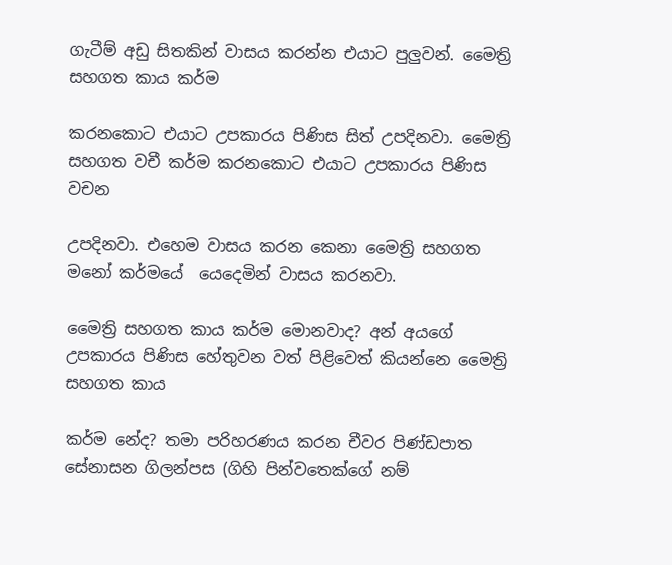ගැටීම් අඩු සිතකින් වාසය කරන්න එයාට පුලුවන්. මෛත්‍රි සහගත කාය කර්ම

කරනකොට එයාට උපකාරය පිණිස සිත් උපදිනවා. මෛත්‍රි සහගත වචී කර්ම කරනකොට එයාට උපකාරය පිණිස වචන

උපදිනවා. එහෙම වාසය කරන කෙනා මෛත්‍රි සහගත මනෝ කර්මයේ  යෙදෙමින් වාසය කරනවා.

මෛත්‍රි සහගත කාය කර්ම මොනවාද? අන් අයගේ උපකාරය පිණිස හේතුවන වත් පිළිවෙත් කියන්නෙ මෛත්‍රි සහගත කාය

කර්ම නේද? තමා පරිහරණය කරන චීවර පිණ්ඩපාත සේනාසන ගිලන්පස (ගිහි පින්වතෙක්ගේ නම්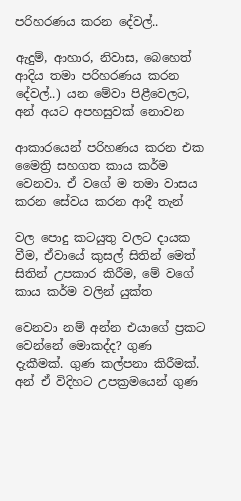පරිහරණය කරන දේවල්..

ඇදුම්, ආහාර, නිවාස, බෙහෙත් ආදිය තමා පරිහරණය කරන දේවල්..) යන මේවා පිළීවෙලට, අන් අයට අපහසුවක් නොවන

ආකාරයෙන් පරිහණය කරන එක මෛත්‍රි සහගත කාය කර්ම වෙනවා. ඒ වගේ ම තමා වාසය කරන සේවය කරන ආදී තැන්

වල පොදු කටයුතු වලට දායක වීම, ඒවායේ කුසල් සිතින් මෙත් සිතින් උපකාර කිරීම, මේ වගේ කාය කර්ම වලින් යුක්ත

වෙනවා නම් අන්න එයාගේ ප්‍රකට වෙන්නේ මොකද්ද? ගුණ දැකීමක්. ගුණ කල්පනා කිරීමක්. අන් ඒ විදිහට උපක්‍රමයෙන් ගුණ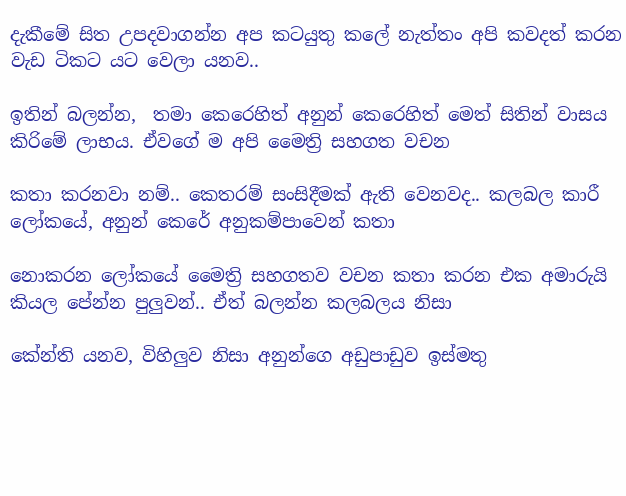දැකීමේ සිත උපදවාගන්න අප කටයුතු කලේ නැත්තං අපි කවදත් කරන වැඩ ටිකට යට වෙලා යනව..

ඉතින් බලන්න,  තමා කෙරෙහිත් අනුන් කෙරෙහිත් මෙත් සිතින් වාසය කිරිමේ ලාභය. ඒවගේ ම අපි මෛත්‍රි සහගත වචන

කතා කරනවා නම්.. කෙතරම් සංසිදීමක් ඇති වෙනවද.. කලබල කාරී ලෝකයේ, අනුන් කෙරේ අනුකම්පාවෙන් කතා

නොකරන ලෝකයේ මෛත්‍රි සහගතව වචන කතා කරන එක අමාරුයි කියල පේන්න පුලුවන්.. ඒත් බලන්න කලබලය නිසා

කේන්ති යනව, විහිලුව නිසා අනුන්ගෙ අඩුපාඩුව ඉස්මතු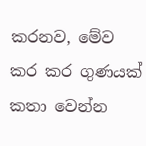කරනව, මේව කර කර ගුණයක් කතා වෙන්න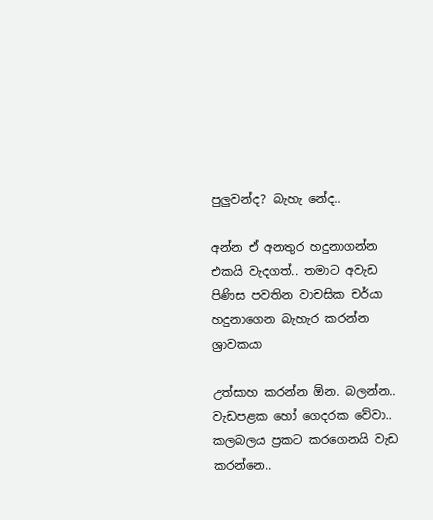පුලුවන්ද? බැහැ නේද..

අන්න ඒ අනතුර හදුනාගන්න එකයි වැදගත්.. තමාට අවැඩ පිණිස පවතින වාචසික චර්යා හදුනාගෙන බැහැර කරන්න ශ්‍රාවකයා

උත්සාහ කරන්න ඕන. බලන්න.. වැඩපළක හෝ ගෙදරක වේවා.. කලබලය ප්‍රකට කරගෙනයි වැඩ කරන්නෙ..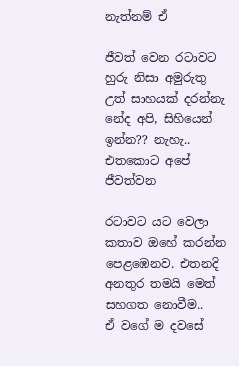නැත්නම් ඒ

ජීවත් වෙන රටාවට හුරු නිසා අමුරුතු උත් සාහයක් දරන්නැ නේද අපි, සිහියෙන් ඉන්න?? නැහැ.. එතකොට අපේ ජීවත්වන

රටාවට යට වෙලා කතාව ඔහේ කරන්න පෙළඹෙනව. එතනදි අනතුර තමයි මෙත් සහගත නොවීම..
ඒ වගේ ම දවසේ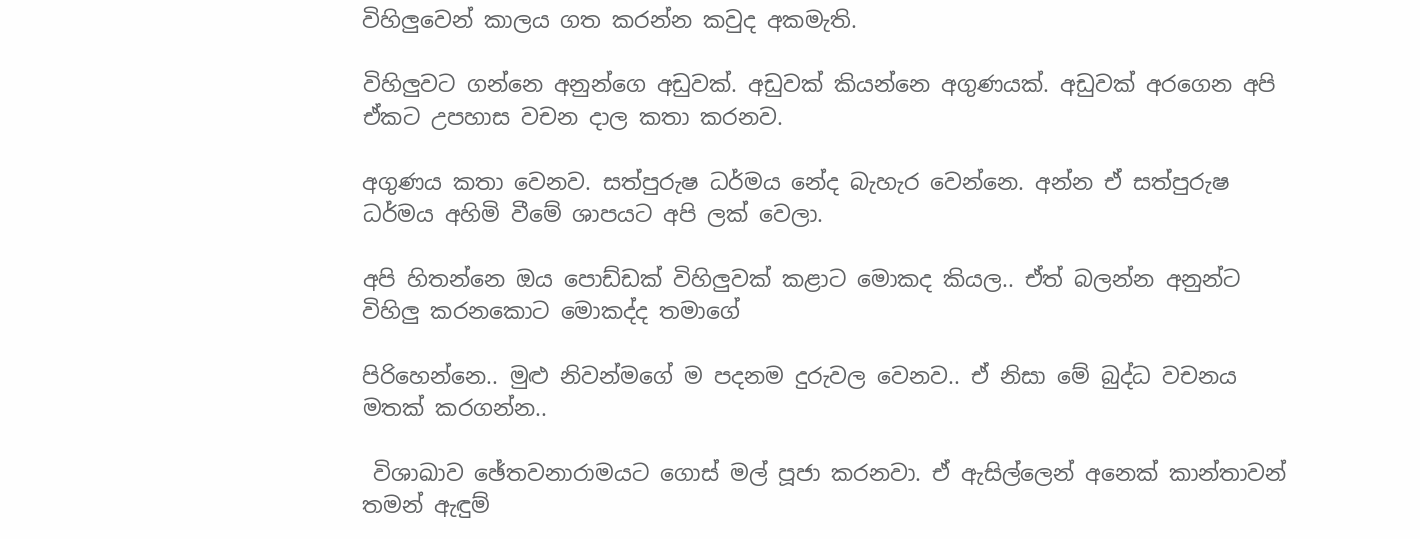විහිලුවෙන් කාලය ගත කරන්න කවුද අකමැති.

විහිලුවට ගන්නෙ අනුන්ගෙ අඩුවක්. අඩුවක් කියන්නෙ අගුණයක්. අඩුවක් අරගෙන අපි ඒකට උපහාස වචන දාල කතා කරනව.

අගුණය කතා වෙනව. සත්පුරුෂ ධර්මය නේද බැහැර වෙන්නෙ. අන්න ඒ සත්පුරුෂ ධර්මය අහිමි වීමේ ශාපයට අපි ලක් වෙලා.

අපි හිතන්නෙ ඔය පොඩ්ඩක් විහිලුවක් කළාට මොකද කියල.. ඒත් බලන්න අනුන්ට විහිලු කරනකොට මොකද්ද තමාගේ

පිරිහෙන්නෙ.. මුළු නිවන්මගේ ම පදනම දුරුවල වෙනව.. ඒ නිසා මේ බුද්ධ වචනය මතක් කරගන්න..

 විශාඛාව ඡේතවනාරාමයට ගොස්‌ මල් පූජා කරනවා. ඒ ඇසිල්ලෙන් අනෙක් කාන්තාවන් තමන් ඇඳුම්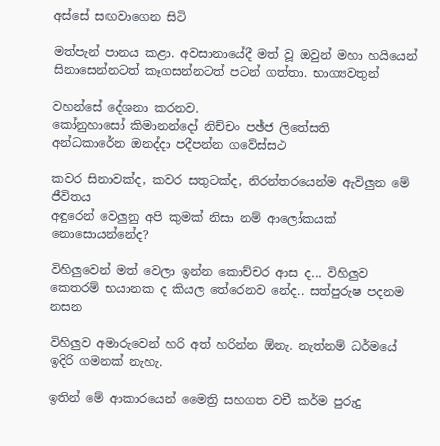අස්‌සේ සඟවාගෙන සිටි

මත්පැන් පානය කළා. අවසානායේදී මත් වූ ඔවුන් මහා හයියෙන් සිනාසෙන්නටත් කෑගසන්නටත් පටන් ගත්තා. භාග්‍යවතුන්

වහන්සේ දේශනා කරනව.
කෝනුහාසෝ කිමානන්දෝ නිච්චං පඡ්ජ ලිතේසති
අන්ධකාරේන ඔනද්දා පදීපන්න ගවේස්සථ

කවර සිනාවක්ද, කවර සතුටක්ද, නිරන්තරයෙන්ම ඇවිලුන මේ ජීවිතය
අඳුරෙන් වෙලුනු අපි කුමක් නිසා නම් ආලෝකයක් නොසොයන්නේද?

විහිලුවෙන් මත් වෙලා ඉන්න කොච්චර ආස ද... විහිලුව කෙතරම් භයානක ද කියල තේරෙනව නේද.. සත්පුරුෂ පදනම නසන

විහිලුව අමාරුවෙන් හරි අත් හරින්න ඕනැ. නැත්නම් ධර්මයේ ඉදිරි ගමනක් නැහැ.

ඉතින් මේ ආකාරයෙන් මෛත්‍රි සහගත වචී කර්ම පුරුදු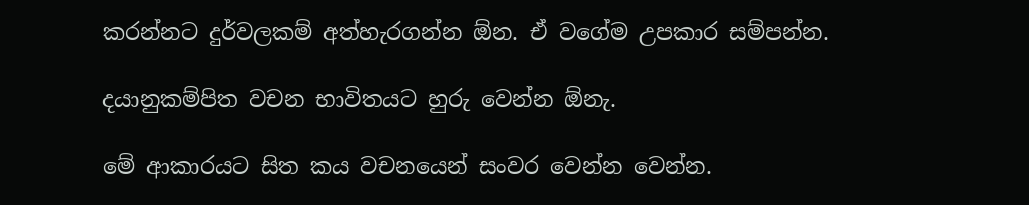කරන්නට දුර්වලකම් අත්හැරගන්න ඕන. ඒ වගේම උපකාර සම්පන්න.

දයානුකම්පිත වචන භාවිතයට හුරු වෙන්න ඕනැ.

මේ ආකාරයට සිත කය වචනයෙන් සංවර වෙන්න වෙන්න.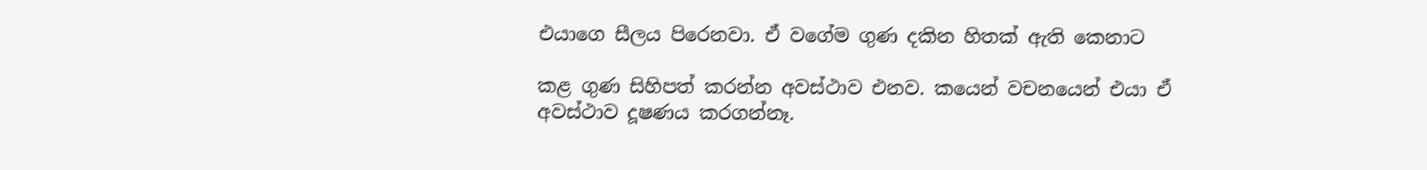එයාගෙ සීලය පිරෙනවා. ඒ වගේම ගුණ දකින හිතක් ඇති කෙනාට

කළ ගුණ සිහිපත් කරන්න අවස්ථාව එනව. කයෙන් වචනයෙන් එයා ඒ අවස්ථාව දූෂණය කරගන්නෑ.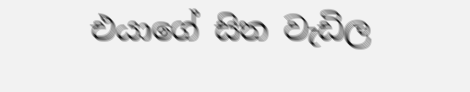එයාගේ සිත වැඩිල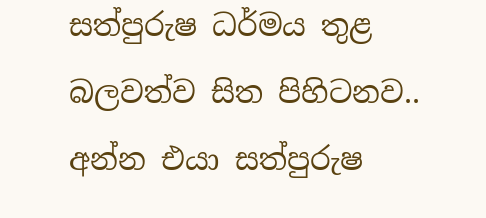සත්පුරුෂ ධර්මය තුළ බලවත්ව සිත පිහිටනව.. අන්න එයා සත්පුරුෂ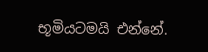භූමියටමයි එන්නේ.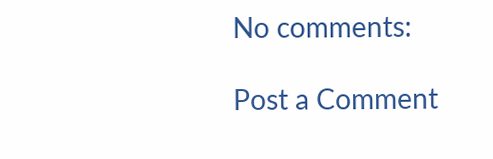No comments:

Post a Comment